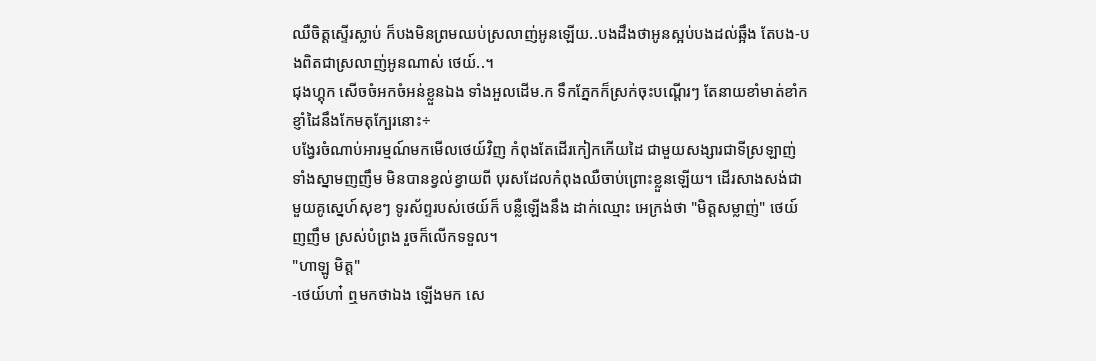ឈឺចិត្តស្ទើរស្លាប់ ក៏បងមិនព្រមឈប់ស្រលាញ់អូនឡើយ..បងដឹងថាអូនស្អប់បងដល់ឆ្អឹង តែបង-បងពិតជាស្រលាញ់អូនណាស់ ថេយ៍..។
ជុងហ្គុក សើចចំអកចំអន់ខ្លួនឯង ទាំងអួលដើម.ក ទឹកភ្នែកក៏ស្រក់ចុះបណ្តើរៗ តែនាយខាំមាត់ខាំក ខ្ញាំដៃនឹងកែមតុក្បែរនោះ÷
បង្វែរចំណាប់អារម្មណ៍មកមើលថេយ៍វិញ កំពុងតែដើរកៀកកើយដៃ ជាមួយសង្សារជាទីស្រឡាញ់ ទាំងស្នាមញញឹម មិនបានខ្វល់ខ្វាយពី បុរសដែលកំពុងឈឺចាប់ព្រោះខ្លួនឡើយ។ ដើរសាងសង់ជាមួយគូស្នេហ៍សុខៗ ទូរស័ព្ទរបស់ថេយ៍ក៏ បន្លឺឡើងនឹង ដាក់ឈ្មោះ អេក្រង់ថា "មិត្តសម្លាញ់" ថេយ៍ញញឹម ស្រស់បំព្រង រួចក៏លើកទទួល។
"ហាឡូ មិត្ត"
-ថេយ៍ហា៎ ឮមកថាឯង ឡើងមក សេ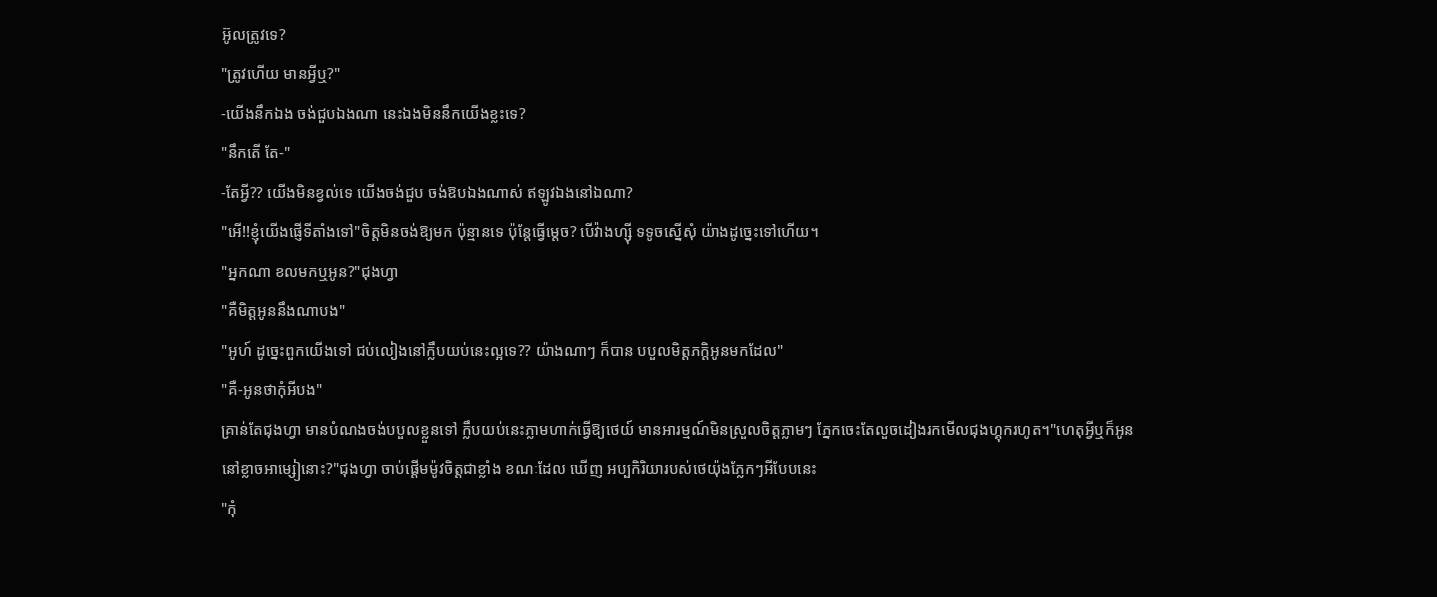អ៊ូលត្រូវទេ?
"ត្រូវហើយ មានអ្វីឬ?"
-យើងនឹកឯង ចង់ជួបឯងណា នេះឯងមិននឹកយើងខ្លះទេ?
"នឹកតើ តែ-"
-តែអ្វី?? យើងមិនខ្វល់ទេ យើងចង់ជួប ចង់ឱបឯងណាស់ ឥឡូវឯងនៅឯណា?
"អើ!!ខ្ញុំយើងផ្ញើទីតាំងទៅ"ចិត្តមិនចង់ឱ្យមក ប៉ុន្មានទេ ប៉ុន្តែធ្វើម្តេច? បើវ៉ាងហ្សុី ទទូចស្នើសុំ យ៉ាងដូច្នេះទៅហើយ។
"អ្នកណា ខលមកឬអូន?"ជុងហ្វា
"គឺមិត្តអូននឹងណាបង"
"អូហ៍ ដូច្នេះពួកយើងទៅ ជប់លៀងនៅក្លឹបយប់នេះល្អទេ?? យ៉ាងណាៗ ក៏បាន បបួលមិត្តភក្តិអូនមកដែល"
"គឺ-អូនថាកុំអីបង"
គ្រាន់តែជុងហ្វា មានបំណងចង់បបួលខ្លួនទៅ ក្លឹបយប់នេះភ្លាមហាក់ធ្វើឱ្យថេយ៍ មានអារម្មណ៍មិនស្រួលចិត្តភ្លាមៗ ភ្នែកចេះតែលួចដៀងរកមើលជុងហ្គុករហូត។"ហេតុអ្វីឬក៏អូន នៅខ្លាចអាម្សៀនោះ?"ជុងហ្វា ចាប់ផ្តើមម៉ូវចិត្តជាខ្លាំង ខណៈដែល ឃើញ អប្បកិរិយារបស់ថេយ៉ុងភ្លែកៗអីបែបនេះ
"កុំ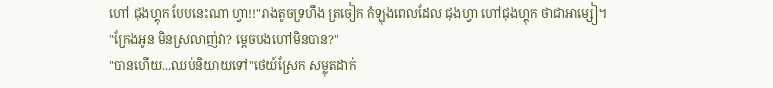ហៅ ជុងហ្គុក បែបនេះណា ហ្វា!!"រាងតូចទ្រហឹង ត្រចៀក កំឡុងពេលដែល ជុងហ្វា ហៅជុងហ្គុក ថាជាអាម្សៀ។
"ក្រែងអូន មិនស្រលាញ់វា? ម្តេចបងហៅមិនបាន?"
"បានហើយ...ឈប់និយាយទៅ"ថេយ៍ស្រែក សម្លុតដាក់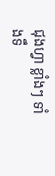ជុងហ្វា ខ្លាំងៗ ទាំងទឹ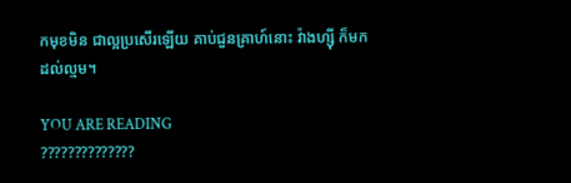កមុខមិន ជាល្អប្រសើរឡើយ គាប់ជួនគ្រាហ៍នោះ វ៉ាងហ្សុី ក៏មកដល់ល្មម។

YOU ARE READING
??????????????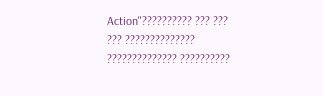Action"?????????? ??? ??? ??? ?????????????? ?????????????? ??????????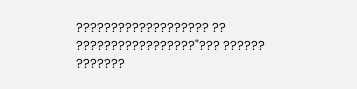??????????????????? ?? ?????????????????"??? ?????? ???????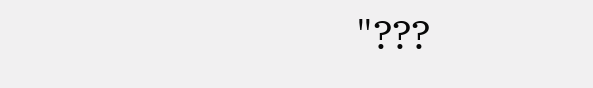"???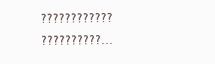???????????? ??????????...